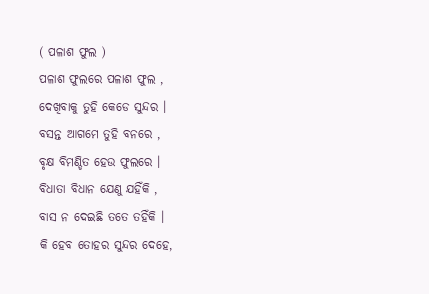( ପଳାଶ ଫୁଲ )
ପଳାଶ ଫୁଲରେ ପଳାଶ ଫୁଲ ,
ଦେଖିବାକୁ ତୁହି କେଡେ ସୁନ୍ଦର ।
ବସନ୍ତ ଆଗମେ ତୁହି ବନରେ ,
ବୃକ୍ଷ ବିମଣ୍ଡିତ ହେଉ ଫୁଲରେ ।
ବିଧାତା ବିଧାନ ଯେଣୁ ଯହିଁକି ,
ବାସ ନ ଦେଇଛି ତତେ ତହିଁକି ।
କି ହେବ ତୋହର ସୁନ୍ଦର ଦେହେ,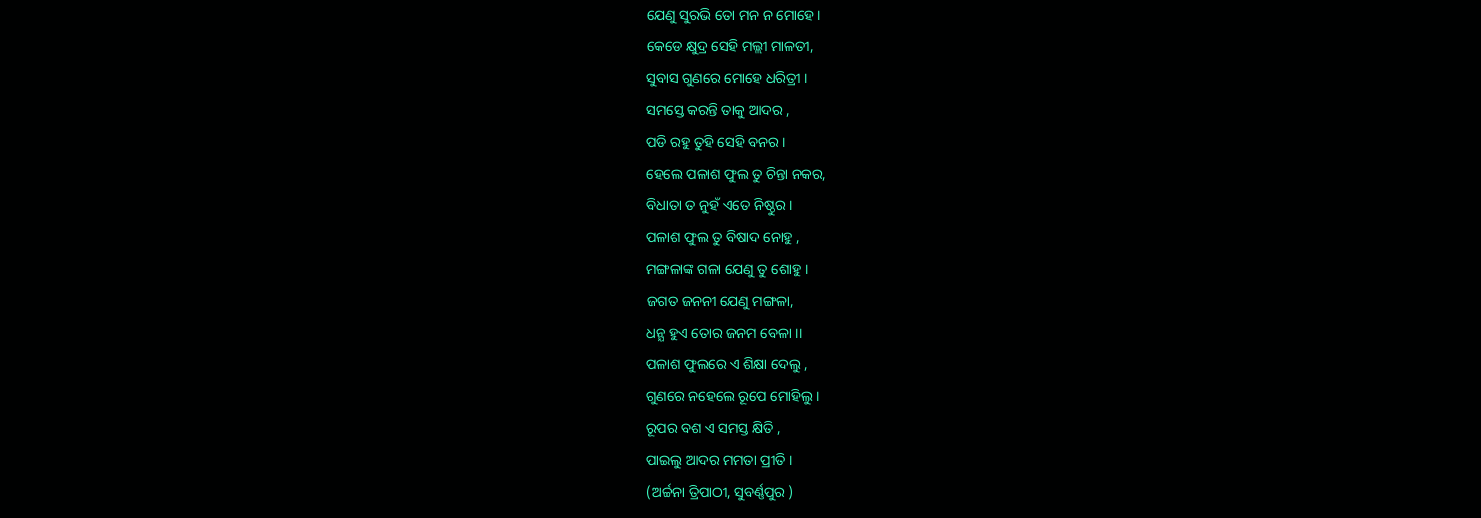ଯେଣୁ ସୁରଭି ତୋ ମନ ନ ମୋହେ।
କେଡେ କ୍ଷୁଦ୍ର ସେହି ମଲ୍ଲୀ ମାଳତୀ,
ସୁବାସ ଗୁଣରେ ମୋହେ ଧରିତ୍ରୀ ।
ସମସ୍ତେ କରନ୍ତି ତାକୁ ଆଦର ,
ପଡି ରହୁ ତୁହି ସେହି ବନର ।
ହେଲେ ପଳାଶ ଫୁଲ ତୁ ଚିନ୍ତା ନକର,
ବିଧାତା ତ ନୁହଁ ଏତେ ନିଷ୍ଠୁର ।
ପଳାଶ ଫୁଲ ତୁ ବିଷାଦ ନୋହୁ ,
ମଙ୍ଗଳାଙ୍କ ଗଳା ଯେଣୁ ତୁ ଶୋହୁ ।
ଜଗତ ଜନନୀ ଯେଣୁ ମଙ୍ଗଳା,
ଧନ୍ଯ ହୁଏ ତୋର ଜନମ ବେଳା ।।
ପଳାଶ ଫୁଲରେ ଏ ଶିକ୍ଷା ଦେଲୁ ,
ଗୁଣରେ ନହେଲେ ରୂପେ ମୋହିଲୁ ।
ରୂପର ବଶ ଏ ସମସ୍ତ କ୍ଷିତି ,
ପାଇଲୁ ଆଦର ମମତା ପ୍ରୀତି ।
(ଅର୍ଚ୍ଚନା ତ୍ରିପାଠୀ, ସୁବର୍ଣ୍ଣପୁର )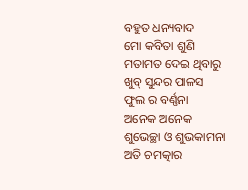ବହୁତ ଧନ୍ୟବାଦ
ମୋ କବିତା ଶୁଣି ମତାମତ ଦେଇ ଥିବାରୁ
ଖୁବ୍ ସୁନ୍ଦର ପାଳସ ଫୁଲ ର ବର୍ଣ୍ଣନା
ଅନେକ ଅନେକ ଶୁଭେଚ୍ଛା ଓ ଶୁଭକାମନା
ଅତି ଚମତ୍କାର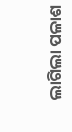ଲାଗିଲା ପଳାଶ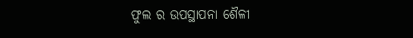ଫୁଲ ର ଉପସ୍ଥାପନା ଶୈଳୀ